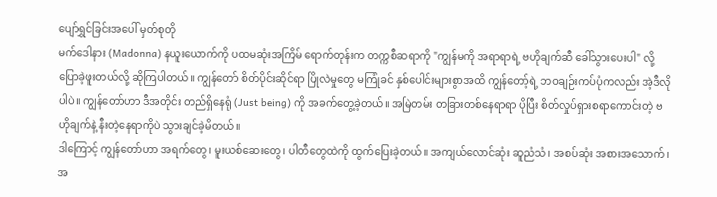ပျော်ရွှင်ခြင်းအပေါ် မှတ်စုတို
မက်ဒေါနား (Madonna) နယူးယောက်ကို ပထမဆုံးအကြိမ် ရောက်တုန်းက တက္ကစီဆရာကို "ကျွန်မကို အရာရာရဲ့ ဗဟိုချက်ဆီ ခေါ်သွားပေးပါ" လို့ ပြောခဲ့ဖူးတယ်လို့ ဆိုကြပါတယ်။ ကျွန်တော် စိတ်ပိုင်းဆိုင်ရာ ပြိုလဲမှုတွေ မကြုံခင် နှစ်ပေါင်းများစွာအထိ ကျွန်တော့်ရဲ့ ဘဝချဉ်းကပ်ပုံကလည်း အဲ့ဒီလိုပါပဲ။ ကျွန်တော်ဟာ ဒီအတိုင်း တည်ရှိနေရုံ (Just being) ကို အခက်တွေ့ခဲ့တယ်။ အမြဲတမ်း တခြားတစ်နေရာရာ ပိုပြီး စိတ်လှုပ်ရှားစရာကောင်းတဲ့ ဗဟိုချက်နဲ့ နီးတဲ့နေရာကိုပဲ သွားချင်ခဲ့မိတယ်။
ဒါကြောင့် ကျွန်တော်ဟာ အရက်တွေ၊ မူးယစ်ဆေးတွေ၊ ပါတီတွေထဲကို ထွက်ပြေးခဲ့တယ်။ အကျယ်လောင်ဆုံး ဆူညံသံ၊ အစပ်ဆုံး အစားအသောက်၊ အ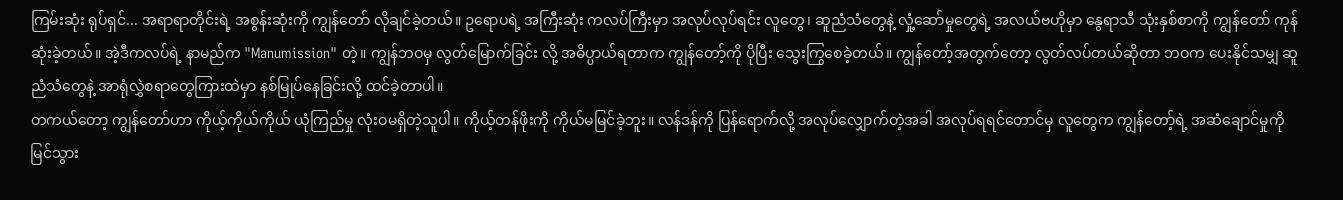ကြမ်းဆုံး ရုပ်ရှင်... အရာရာတိုင်းရဲ့ အစွန်းဆုံးကို ကျွန်တော် လိုချင်ခဲ့တယ်။ ဥရောပရဲ့ အကြီးဆုံး ကလပ်ကြီးမှာ အလုပ်လုပ်ရင်း လူတွေ၊ ဆူညံသံတွေနဲ့ လှုံ့ဆော်မှုတွေရဲ့ အလယ်ဗဟိုမှာ နွေရာသီ သုံးနှစ်စာကို ကျွန်တော် ကုန်ဆုံးခဲ့တယ်။ အဲ့ဒီကလပ်ရဲ့ နာမည်က "Manumission" တဲ့။ ကျွန်ဘဝမှ လွတ်မြောက်ခြင်း လို့ အဓိပ္ပာယ်ရတာက ကျွန်တော့်ကို ပိုပြီး သွေးကြွစေခဲ့တယ်။ ကျွန်တော့်အတွက်တော့ လွတ်လပ်တယ်ဆိုတာ ဘဝက ပေးနိုင်သမျှ ဆူညံသံတွေနဲ့ အာရုံလွှဲစရာတွေကြားထဲမှာ နစ်မြုပ်နေခြင်းလို့ ထင်ခဲ့တာပါ။
တကယ်တော့ ကျွန်တော်ဟာ ကိုယ့်ကိုယ်ကိုယ် ယုံကြည်မှု လုံးဝမရှိတဲ့သူပါ။ ကိုယ့်တန်ဖိုးကို ကိုယ်မမြင်ခဲ့ဘူး။ လန်ဒန်ကို ပြန်ရောက်လို့ အလုပ်လျှောက်တဲ့အခါ အလုပ်ရရင်တောင်မှ လူတွေက ကျွန်တော့်ရဲ့ အဆံချောင်မှုကို မြင်သွား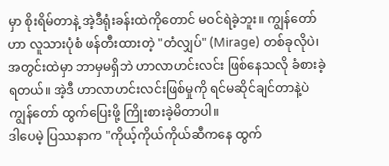မှာ စိုးရိမ်တာနဲ့ အဲ့ဒီရုံးခန်းထဲကိုတောင် မဝင်ရဲခဲ့ဘူး။ ကျွန်တော်ဟာ လူသားပုံစံ ဖန်တီးထားတဲ့ "တံလျှပ်" (Mirage) တစ်ခုလိုပဲ၊ အတွင်းထဲမှာ ဘာမှမရှိဘဲ ဟာလာဟင်းလင်း ဖြစ်နေသလို ခံစားခဲ့ရတယ်။ အဲ့ဒီ ဟာလာဟင်းလင်းဖြစ်မှုကို ရင်မဆိုင်ချင်တာနဲ့ပဲ ကျွန်တော် ထွက်ပြေးဖို့ ကြိုးစားခဲ့မိတာပါ။
ဒါပေမဲ့ ပြဿနာက "ကိုယ့်ကိုယ်ကိုယ်ဆီကနေ ထွက်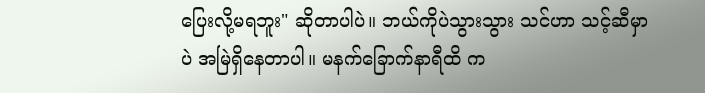ပြေးလို့မရဘူး" ဆိုတာပါပဲ။ ဘယ်ကိုပဲသွားသွား သင်ဟာ သင့်ဆီမှာပဲ အမြဲရှိနေတာပါ။ မနက်ခြောက်နာရီထိ က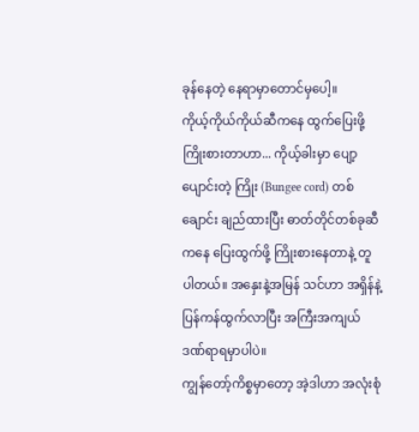ခုန်နေတဲ့ နေရာမှာတောင်မှပေါ့။
ကိုယ့်ကိုယ်ကိုယ်ဆီကနေ ထွက်ပြေးဖို့ ကြိုးစားတာဟာ... ကိုယ့်ခါးမှာ ပျော့ပျောင်းတဲ့ ကြိုး (Bungee cord) တစ်ချောင်း ချည်ထားပြီး ဓာတ်တိုင်တစ်ခုဆီကနေ ပြေးထွက်ဖို့ ကြိုးစားနေတာနဲ့ တူပါတယ်။ အနှေးနဲ့အမြန် သင်ဟာ အရှိန်နဲ့ ပြန်ကန်ထွက်လာပြီး အကြီးအကျယ် ဒဏ်ရာရမှာပါပဲ။
ကျွန်တော့်ကိစ္စမှာတော့ အဲ့ဒါဟာ အလုံးစုံ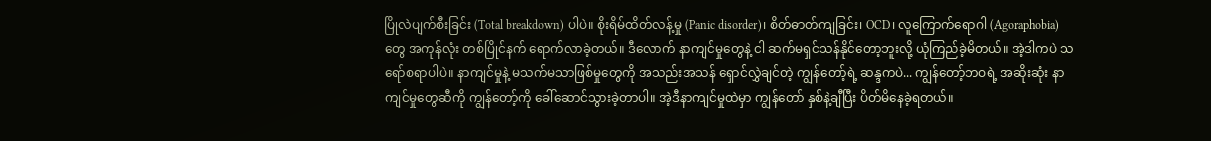ပြိုလဲပျက်စီးခြင်း (Total breakdown) ပါပဲ။ စိုးရိမ်ထိတ်လန့်မှု (Panic disorder)၊ စိတ်ဓာတ်ကျခြင်း၊ OCD၊ လူကြောက်ရောဂါ (Agoraphobia) တွေ အကုန်လုံး တစ်ပြိုင်နက် ရောက်လာခဲ့တယ်။ ဒီလောက် နာကျင်မှုတွေနဲ့ ငါ ဆက်မရှင်သန်နိုင်တော့ဘူးလို့ ယုံကြည်ခဲ့မိတယ်။ အဲ့ဒါကပဲ သရော်စရာပါပဲ။ နာကျင်မှုနဲ့ မသက်မသာဖြစ်မှုတွေကို အသည်းအသန် ရှောင်လွှဲချင်တဲ့ ကျွန်တော့်ရဲ့ ဆန္ဒကပဲ... ကျွန်တော့်ဘဝရဲ့ အဆိုးဆုံး နာကျင်မှုတွေဆီကို ကျွန်တော့်ကို ခေါ်ဆောင်သွားခဲ့တာပါ။ အဲ့ဒီနာကျင်မှုထဲမှာ ကျွန်တော် နှစ်နဲ့ချီပြီး ပိတ်မိနေခဲ့ရတယ်။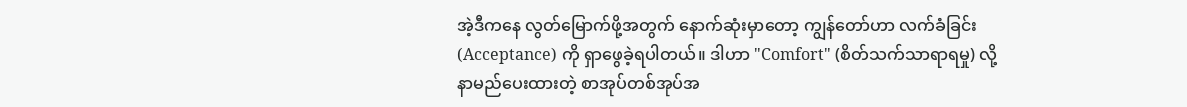အဲ့ဒီကနေ လွတ်မြောက်ဖို့အတွက် နောက်ဆုံးမှာတော့ ကျွန်တော်ဟာ လက်ခံခြင်း (Acceptance) ကို ရှာဖွေခဲ့ရပါတယ်။ ဒါဟာ "Comfort" (စိတ်သက်သာရာရမှု) လို့ နာမည်ပေးထားတဲ့ စာအုပ်တစ်အုပ်အ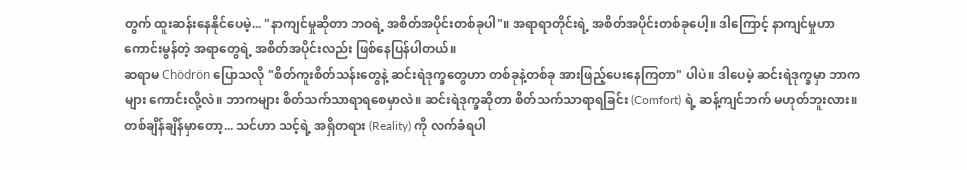တွက် ထူးဆန်းနေနိုင်ပေမဲ့... "နာကျင်မှုဆိုတာ ဘဝရဲ့ အစိတ်အပိုင်းတစ်ခုပါ"။ အရာရာတိုင်းရဲ့ အစိတ်အပိုင်းတစ်ခုပေါ့။ ဒါကြောင့် နာကျင်မှုဟာ ကောင်းမွန်တဲ့ အရာတွေရဲ့ အစိတ်အပိုင်းလည်း ဖြစ်နေပြန်ပါတယ်။
ဆရာမ Chödrön ပြောသလို "စိတ်ကူးစိတ်သန်းတွေနဲ့ ဆင်းရဲဒုက္ခတွေဟာ တစ်ခုနဲ့တစ်ခု အားဖြည့်ပေးနေကြတာ" ပါပဲ။ ဒါပေမဲ့ ဆင်းရဲဒုက္ခမှာ ဘာကများ ကောင်းလို့လဲ။ ဘာကများ စိတ်သက်သာရာရစေမှာလဲ။ ဆင်းရဲဒုက္ခဆိုတာ စိတ်သက်သာရာရခြင်း (Comfort) ရဲ့ ဆန့်ကျင်ဘက် မဟုတ်ဘူးလား။
တစ်ချိန်ချိန်မှာတော့... သင်ဟာ သင့်ရဲ့ အရှိတရား (Reality) ကို လက်ခံရပါ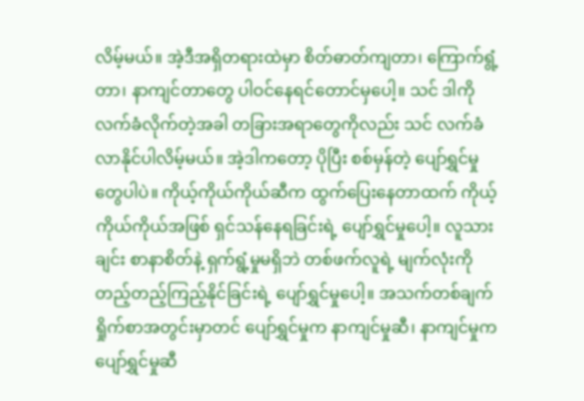လိမ့်မယ်။ အဲ့ဒီအရှိတရားထဲမှာ စိတ်ဓာတ်ကျတာ၊ ကြောက်ရွံ့တာ၊ နာကျင်တာတွေ ပါဝင်နေရင်တောင်မှပေါ့။ သင် ဒါကို လက်ခံလိုက်တဲ့အခါ တခြားအရာတွေကိုလည်း သင် လက်ခံလာနိုင်ပါလိမ့်မယ်။ အဲ့ဒါကတော့ ပိုပြီး စစ်မှန်တဲ့ ပျော်ရွှင်မှု တွေပါပဲ။ ကိုယ့်ကိုယ်ကိုယ်ဆီက ထွက်ပြေးနေတာထက် ကိုယ့်ကိုယ်ကိုယ်အဖြစ် ရှင်သန်နေရခြင်းရဲ့ ပျော်ရွှင်မှုပေါ့။ လူသားချင်း စာနာစိတ်နဲ့ ရှက်ရွံ့မှုမရှိဘဲ တစ်ဖက်လူရဲ့ မျက်လုံးကို တည့်တည့်ကြည့်နိုင်ခြင်းရဲ့ ပျော်ရွှင်မှုပေါ့။ အသက်တစ်ချက်ရှိုက်စာအတွင်းမှာတင် ပျော်ရွှင်မှုက နာကျင်မှုဆီ၊ နာကျင်မှုက ပျော်ရွှင်မှုဆီ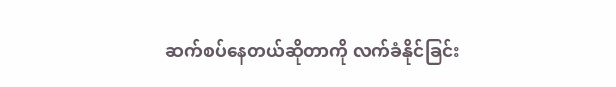ဆက်စပ်နေတယ်ဆိုတာကို လက်ခံနိုင်ခြင်း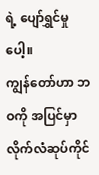ရဲ့ ပျော်ရွှင်မှုပေါ့။
ကျွန်တော်ဟာ ဘဝကို အပြင်မှာ လိုက်လံဆုပ်ကိုင်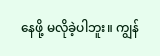နေဖို့ မလိုခဲ့ပါဘူး။ ကျွန်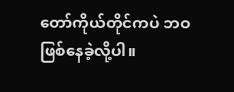တော်ကိုယ်တိုင်ကပဲ ဘဝ ဖြစ်နေခဲ့လို့ပါ။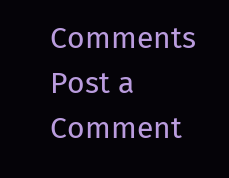Comments
Post a Comment